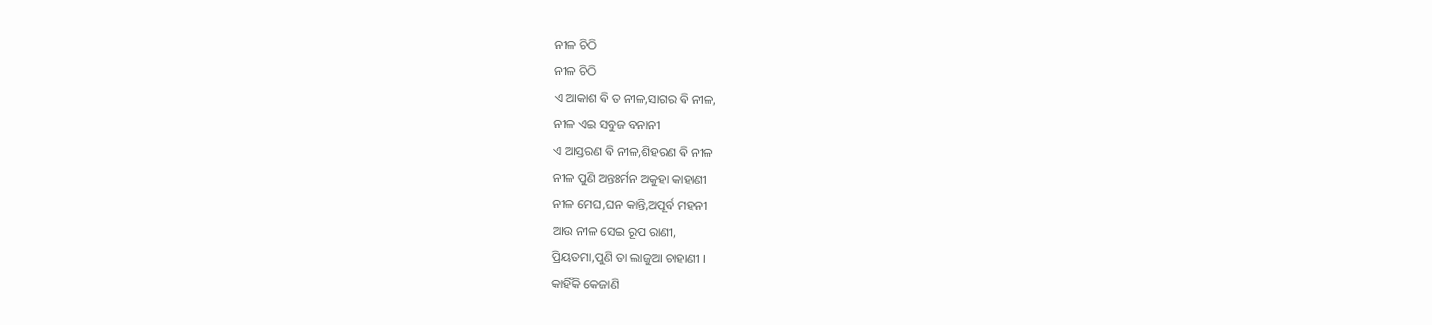ନୀଳ ଚିଠି
ନୀଳ ଚିଠି
ଏ ଆକାଶ ଵି ତ ନୀଳ,ସାଗର ଵି ନୀଳ,
ନୀଳ ଏଇ ସବୁଜ ବନାନୀ
ଏ ଆସ୍ତରଣ ଵି ନୀଳ,ଶିହରଣ ଵି ନୀଳ
ନୀଳ ପୁଣି ଅନ୍ତଃର୍ମନ ଅକୁହା କାହାଣୀ
ନୀଳ ମେଘ,ଘନ କାନ୍ତି,ଅପୂର୍ବ ମହନୀ
ଆଉ ନୀଳ ସେଇ ରୂପ ରାଣୀ,
ପ୍ରିୟତମା,ପୁଣି ତା ଲାଜୁଆ ଚାହାଣୀ ।
କାହିଁକି କେଜାଣି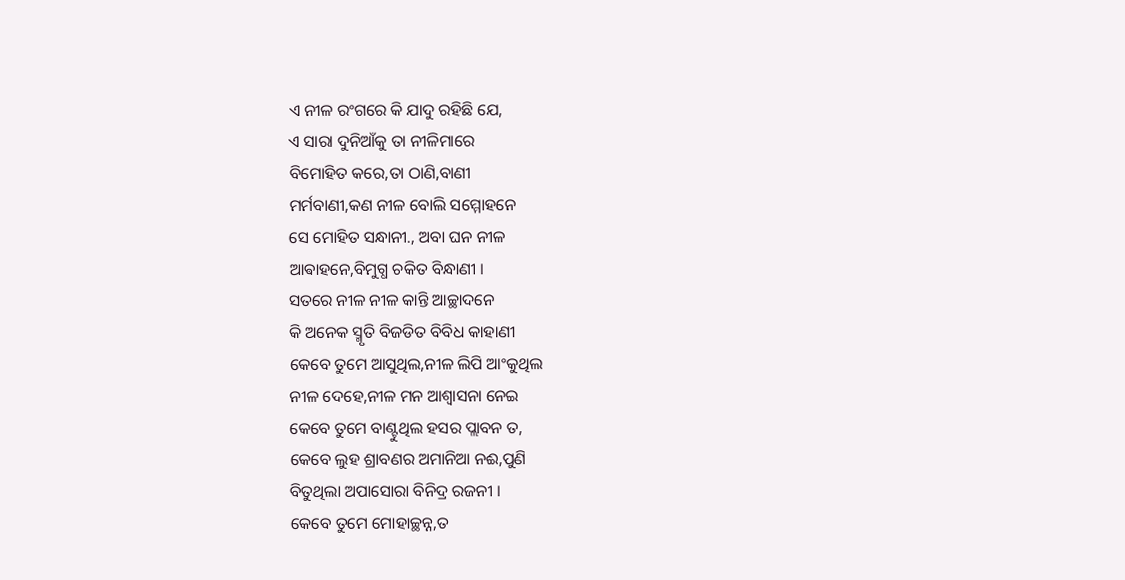ଏ ନୀଳ ରଂଗରେ କି ଯାଦୁ ରହିଛି ଯେ,
ଏ ସାରା ଦୁନିଆଁକୁ ତା ନୀଳିମାରେ
ବିମୋହିତ କରେ,ତା ଠାଣି,ବାଣୀ
ମର୍ମବାଣୀ,କଣ ନୀଳ ବୋଲି ସମ୍ମୋହନେ
ସେ ମୋହିତ ସନ୍ଧାନୀ., ଅବା ଘନ ନୀଳ
ଆଵାହନେ,ବିମୁଗ୍ଧ ଚକିତ ବିନ୍ଧାଣୀ ।
ସତରେ ନୀଳ ନୀଳ କାନ୍ତି ଆଚ୍ଛାଦନେ
କି ଅନେକ ସ୍ମୃତି ବିଜଡିତ ବିବିଧ କାହାଣୀ
କେବେ ତୁମେ ଆସୁଥିଲ,ନୀଳ ଲିପି ଆଂକୁଥିଲ
ନୀଳ ଦେହେ,ନୀଳ ମନ ଆଶ୍ୱାସନା ନେଇ
କେବେ ତୁମେ ବାଣ୍ଟୁଥିଲ ହସର ପ୍ଲାବନ ତ,
କେବେ ଲୁହ ଶ୍ରାବଣର ଅମାନିଆ ନଈ,ପୁଣି
ବିତୁଥିଲା ଅପାସୋରା ବିନିଦ୍ର ରଜନୀ ।
କେବେ ତୁମେ ମୋହାଚ୍ଛନ୍ନ,ତ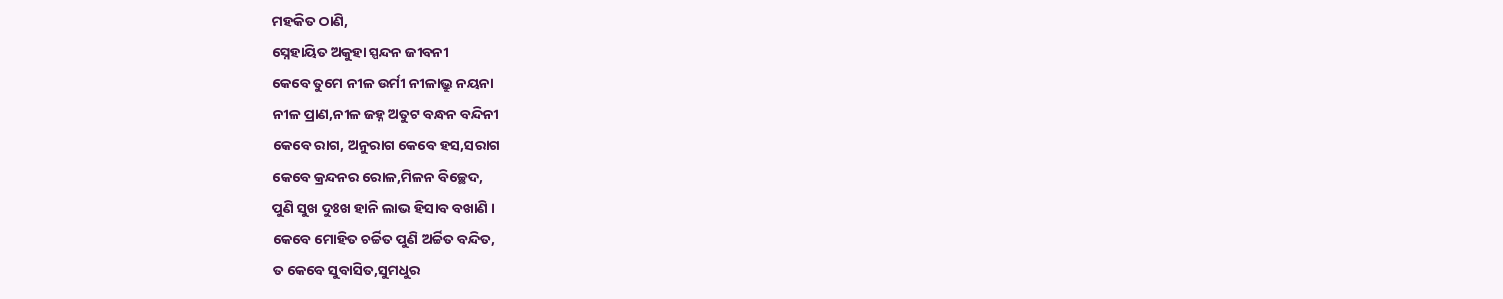ମହକିତ ଠାଣି,
ସ୍ନେହାୟିତ ଅକୁହା ସ୍ପନ୍ଦନ ଜୀବନୀ
କେବେ ତୁମେ ନୀଳ ଉର୍ମୀ ନୀଳାଭ୍ରୁ ନୟନା
ନୀଳ ପ୍ରାଣ,ନୀଳ ଜହ୍ନ ଅତୁଟ ବନ୍ଧନ ବନ୍ଦିନୀ
କେବେ ରାଗ, ଅନୁରାଗ କେବେ ହସ,ସରାଗ
କେବେ କ୍ରନ୍ଦନର ରୋଳ,ମିଳନ ବିଚ୍ଛେଦ,
ପୁଣି ସୁଖ ଦୁଃଖ ହାନି ଲାଭ ହିସାବ ବଖାଣି ।
କେବେ ମୋହିତ ଚର୍ଚ୍ଚିତ ପୁଣି ଅର୍ଚ୍ଚିତ ବନ୍ଦିତ,
ତ କେବେ ସୁବାସିତ,ସୁମଧୁର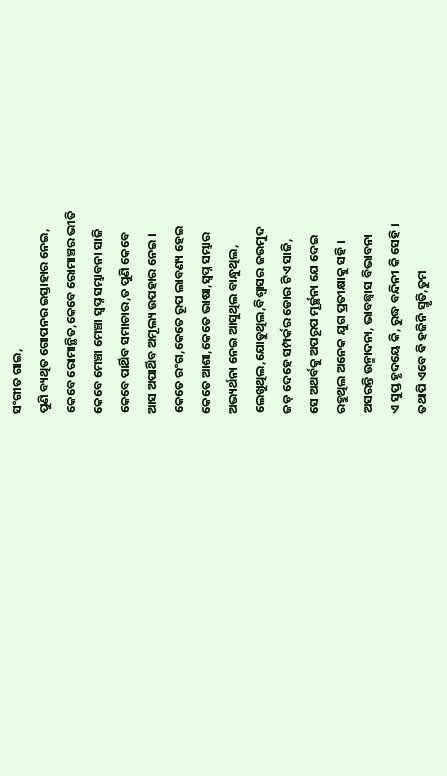ସଂଗୀତ ଗାଇ,
ପୁଣି ବ୍ୟଥିତ ଗୋପନର ଇସ୍ତାହାର ନେଇ,
କେବେ ରୋମାନ୍ଥିତ,କେବେ ରୋମାଞ୍ଚର ଭୀତି
କେବେ ମେଞ୍ଚା ମେଞ୍ଚା ସ୍ବପ୍ନ ସମ୍ଭାବନା ସାଜି
କେବେ ପାର୍ଥିବ ସମାଚାର,ତ ପୁଣି କେବେ
ଆସ ଅପାର୍ଥିବ ଅମୂଲ୍ୟ ଉପହାର ନେଇ ।
କେତେ ରଂଗ,କେତେ ରୂପ ଲାବଣ୍ୟ ହେଇ
କେତେ ଆଶା,କେତେ ଭାଷା,ସ୍ବପ୍ନ ସମ୍ଭାର
ଅଭ୍ୟର୍ଥନା ନେଇ ଆସୁଥିଲ ବାନ୍ଧୁଥିଲ,
ଲେଖୁଥିଲ,ଯୋଡୁଥିଲ,ବିଶ୍ୱାସର ଜଉମୁଦ
ଜଡ଼ ଦେହେ ସମ୍ପର୍କର ଡୋର ଟିଏ ସାଜି,
ସେ ଅଥର୍ବକୁ ଅପରୂପ ମୂର୍ଚ୍ଛନା ଯେ ଦେଇ
ରହୁଥିଲ ଅନେକ ଯୁଗ ପ୍ରତୀକ୍ଷାକୁ ସହି ।
ଅସରନ୍ତି ଉନ୍ମାଦନା, ଭାବଛ୍ଵାସ ବିଭାବନା
ଏ ସୁପ୍ତ ହୃଦୟେ କି, ରୁଦ୍ଧ ବନ୍ଦିନୀ କି ସେହି ।
ତଥାପି ଏବେ ଵି ହଜିନି ସ୍ମୃତି,ତୁମ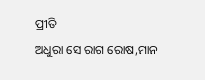ପ୍ରୀତି
ଅଧୁରା ସେ ରାଗ ରୋଷ,ମାନ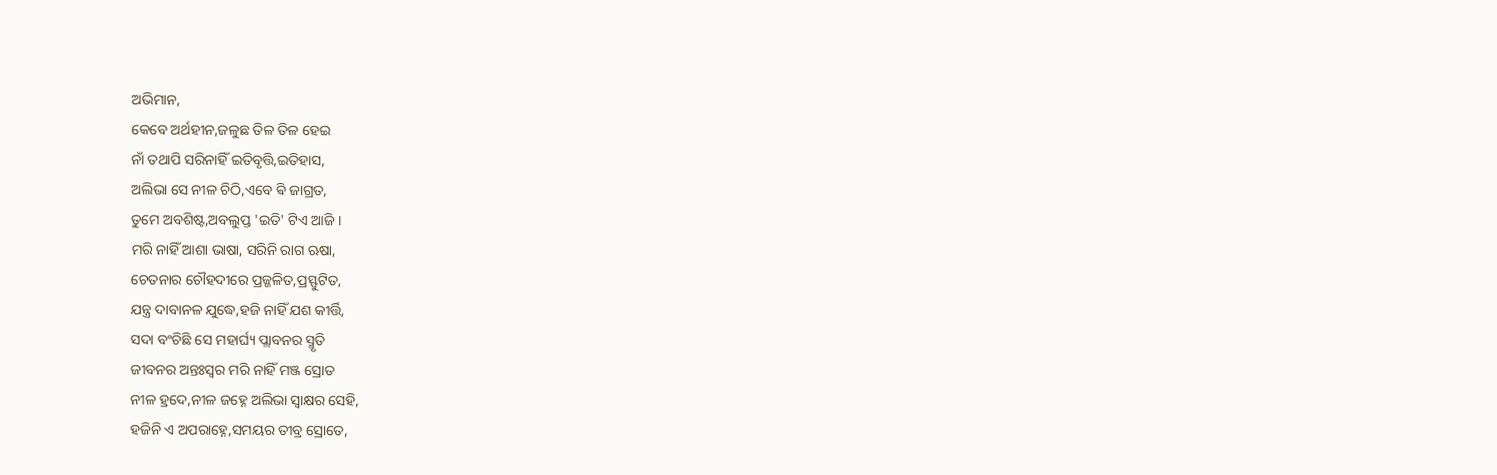ଅଭିମାନ,
କେବେ ଅର୍ଥହୀନ,ଜଳୁଛ ତିଳ ତିଳ ହେଇ
ନାଁ ତଥାପି ସରିନାହିଁ ଇତିବୃତ୍ତି,ଇତିହାସ,
ଅଲିଭା ସେ ନୀଳ ଚିଠି,ଏବେ ଵି ଜାଗ୍ରତ,
ତୁମେ ଅବଶିଷ୍ଟ,ଅବଲୁପ୍ତ 'ଇତି' ଟିଏ ଆଜି ।
ମରି ନାହିଁ ଆଶା ଭାଷା, ସରିନି ରାଗ ଋଷା,
ଚେତନାର ଚୌହଦୀରେ ପ୍ରଜ୍ଜଳିତ,ପ୍ରସ୍ଫୁଟିତ,
ଯନ୍ତ୍ର ଦାବାନଳ ଯୁଦ୍ଧେ,ହଜି ନାହିଁ ଯଶ କୀର୍ତ୍ତି,
ସଦା ବଂଚିଛି ସେ ମହାର୍ଘ୍ୟ ପ୍ଲାବନର ସ୍ମୃତି
ଜୀବନର ଅନ୍ତଃସ୍ୱର ମରି ନାହିଁ ମଞ୍ଜ ସ୍ରୋତ
ନୀଳ ହ୍ରଦେ,ନୀଳ ଜହ୍ନେ ଅଲିଭା ସ୍ଵାକ୍ଷର ସେହି,
ହଜିନି ଏ ଅପରାହ୍ନେ,ସମୟର ତୀବ୍ର ସ୍ରୋତେ,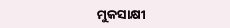ମୁକସାକ୍ଷୀ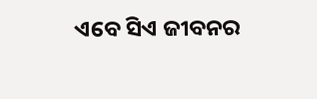ଏବେ ସିଏ ଜୀବନର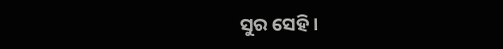ସୁର ସେହି ।